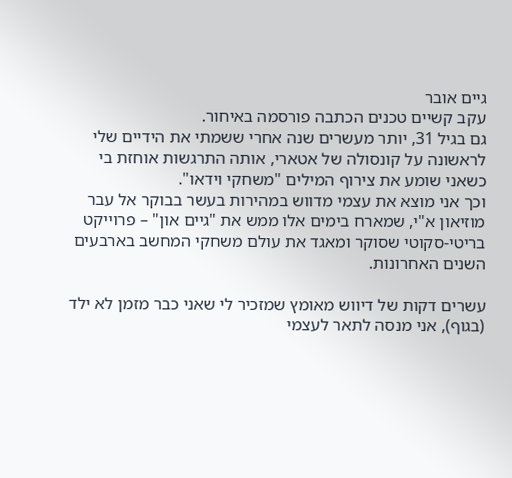גיים אובר
עקב קשיים טכנים הכתבה פורסמה באיחור.
גם בגיל 31, יותר מעשרים שנה אחרי ששמתי את הידיים שלי לראשונה על קונסולה של אטארי, אותה התרגשות אוחזת בי כשאני שומע את צירוף המילים "משחקי וידאו".
וכך אני מוצא את עצמי מדווש במהירות בעשר בבוקר אל עבר מוזיאון א"י, שמארח בימים אלו ממש את "גיים און" – פרוייקט בריטי-סקוטי שסוקר ומאגד את עולם משחקי המחשב בארבעים השנים האחרונות.

עשרים דקות של דיווש מאומץ שמזכיר לי שאני כבר מזמן לא ילד (בגוף), אני מנסה לתאר לעצמי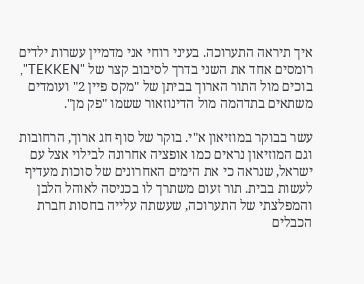איך תיראה התערוכה. בעיני רוחי אני מדמיין עשרות ילדים רומסים אחד את השני בדרך לסיבוב קצר של "TEKKEN", בוכים מול התור הארוך בביתן של "מקס פיין 2" ועומדים משתאים בתדהמה מול הדינוזאור ששמו "פק מן".

עשר בבוקר במוזיאון א"י. בוקר של סוף חג ארוך, הרחובות וגם המוזיאון נראים כמו אופציה אחרונה לבילוי אצל עם ישראל, שנראה כי את הימים האחרונים של סוכות מעדיף לעשות בבית. תור זעום משתרך לו בכניסה לאוהל הלבן והמפלצתי של התערוכה, שעשתה עלייה בחסות חברת הכבלים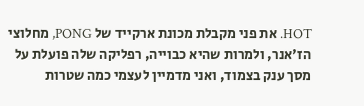HOT. את פני מקבלת מכונת ארקייד של PONG, מחלוצי הז'אנר, ולמרות שהיא כבוייה, רפליקה שלה פועלת על מסך ענק בצמוד, ואני מדמיין לעצמי כמה שטרות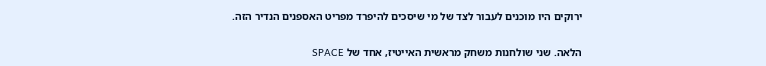ירוקים היו מוכנים לעבור לצד של מי שיסכים להיפרד מפריט האספנים הנדיר הזה.

הלאה. שני שולחנות משחק מראשית האייטיז, אחד של SPACE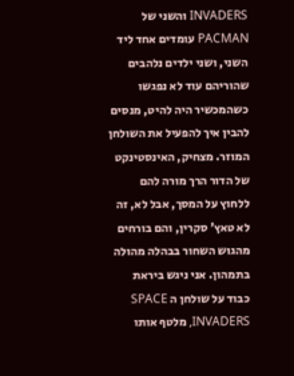INVADERS והשני של PACMAN עומדים אחד ליד השני, ושני ילדים נלהבים שהוריהם עוד לא נפגשו כשהמכשיר היה להיט, מנסים להבין איך להפעיל את השולחן המוזר. מצחיק, האינסטינקט של הדור הרך מורה להם ללחוץ על המסך, אבל לא, זה לא טאץ' סקרין, והם בורחים מהגוש השחור בבהלה מהולה בתמהון. אני ניגש ביראת כבוד על שולחן ה SPACE INVADERS, מלטף אותו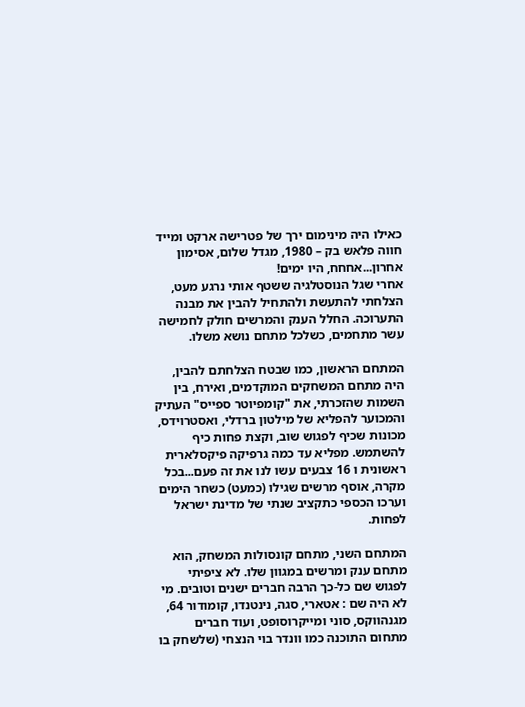כאילו היה מינימום ירך של פטרישה ארקט ומייד חווה פלאש בק – 1980, מגדל שלום, אסימון אחרון...אחחח, היו ימים!
אחרי שגל הנוסטלגיה ששטף אותי נרגע מעט, הצלחתי להתעשת ולהתחיל להבין את מבנה התערוכה. החלל הענק והמרשים חולק לחמישה עשר מתחמים, כשלכל מתחם נושא משלו.

המתחם הראשון, כמו שבטח הצלחתם להבין, היה מתחם המשחקים המוקדמים, ואירח, בין השמות שהזכרתי, את "קומפיוטר ספייס" העתיק והמכוער להפליא של מילטון ברדלי, ואסטרוידס, מכונות שכיף לפגוש שוב, וקצת פחות כיף להשתמש. מפליא עד כמה גרפיקה פיקסלארית ראשונית ו 16 צבעים עשו לנו את זה פעם...בכל מקרה, אוסף מרשים שגילו (כמעט) כשחר הימים וערכו הכספי כתקציב שנתי של מדינת ישראל לפחות.

המתחם השני, מתחם קונסולות המשחק, הוא מתחם ענק ומרשים במגוון שלו. לא ציפיתי לפגוש שם כל-כך הרבה חברים ישנים וטובים. מי לא היה שם : אטארי, סגה, נינטנדו, קומודור 64, מגנהווקס, סוני ומייקרוסופט, ועוד חברים מתחום התוכנה כמו וונדר בוי הנצחי (שלשחק בו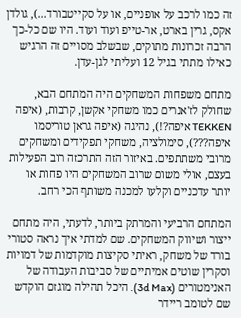זה כמו לרכב על אופניים, או על סקייטבורד...), גולדן אקס, גרין בארט, אר-טייפ ועוד ועוד. היו שם כל-כך הרבה זכרונות מתוקים, שבשלב מסויים זה הרגיש כאילו מתתי בגיל 12 ועליתי לגן-עדן.

מתחם משפחות המשחקים היה המתחם הבא, שחולק לז'אנרים כמו משחקי אקשן, קרבות, (איפה TEKKEN איפה?!), נהיגה (איפה גראן טוריסמו איפה???), סימולציה, משחקי תפקידים ומשחקים מרובי משתתפים. באיזור הזה התרכזה רוב הפעילות בעצם, אולי משום שרוב המשחקים היו פחות או יותר עדכניים וקלעו למכנה משותף הכי רחב.

המתחם הרביעי והמרתק ביותר, לדעתי, היה מתחם ייצור ושיווק המשחקים. שם למדתי איך נראה סטורי בורד של משחק, ראיתי סקיצות מוקדמות של דמויות וסקרין שוטים אמיתיים של סביבות העבודה של האנימטורים (3d Max). היכל תהילה מוגזם הוקדש שם לטומב ריידר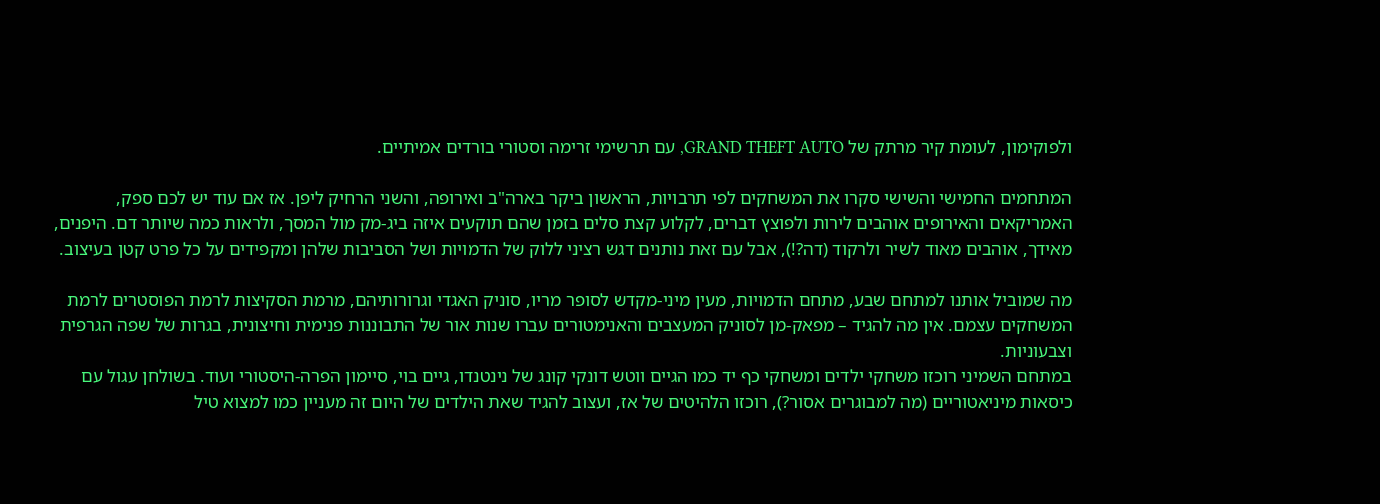ולפוקימון, לעומת קיר מרתק של GRAND THEFT AUTO, עם תרשימי זרימה וסטורי בורדים אמיתיים.

המתחמים החמישי והשישי סקרו את המשחקים לפי תרבויות, הראשון ביקר בארה"ב ואירופה, והשני הרחיק ליפן. אז אם עוד יש לכם ספק, האמריקאים והאירופים אוהבים לירות ולפוצץ דברים, לקלוע קצת סלים בזמן שהם תוקעים איזה ביג-מק מול המסך, ולראות כמה שיותר דם. היפנים, מאידך, אוהבים מאוד לשיר ולרקוד (דה?!), אבל עם זאת נותנים דגש רציני ללוק של הדמויות ושל הסביבות שלהן ומקפידים על כל פרט קטן בעיצוב.

מה שמוביל אותנו למתחם שבע, מתחם הדמויות, מעין מיני-מקדש לסופר מריו, סוניק האגדי וגרורותיהם, מרמת הסקיצות לרמת הפוסטרים לרמת המשחקים עצמם. אין מה להגיד – מפאק-מן לסוניק המעצבים והאנימטורים עברו שנות אור של התבוננות פנימית וחיצונית, בגרות של שפה הגרפית וצבעוניות.
במתחם השמיני רוכזו משחקי ילדים ומשחקי כף יד כמו הגיים ווטש דונקי קונג של נינטנדו, גיים בוי, סיימון הפרה-היסטורי ועוד. בשולחן עגול עם כיסאות מיניאטוריים (מה למבוגרים אסור?), רוכזו הלהיטים של אז, ועצוב להגיד שאת הילדים של היום זה מעניין כמו למצוא טיל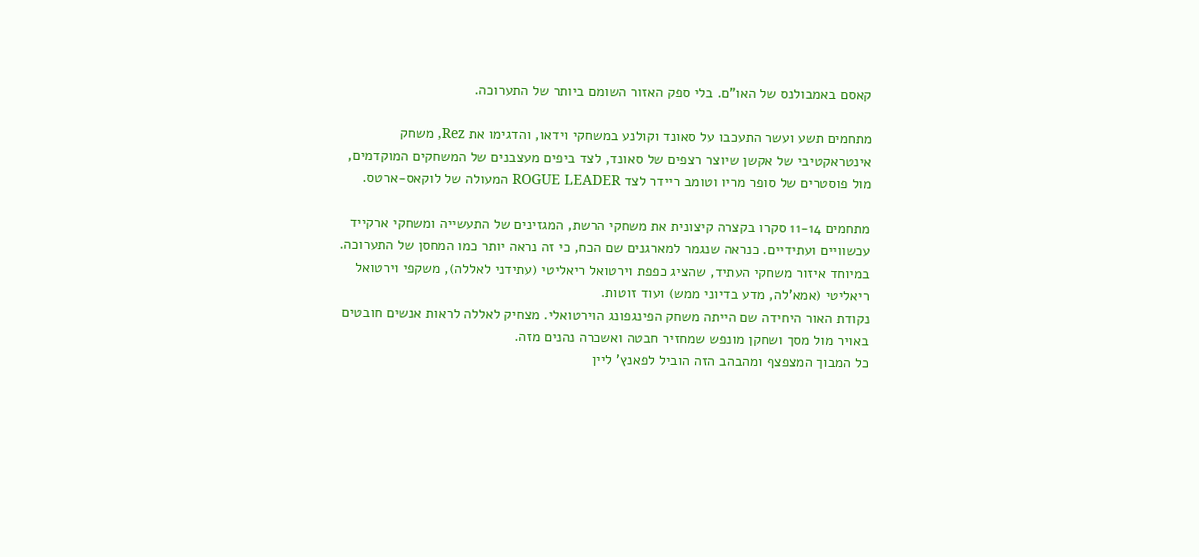קאסם באמבולנס של האו"ם. בלי ספק האזור השומם ביותר של התערוכה.

מתחמים תשע ועשר התעכבו על סאונד וקולנע במשחקי וידאו, והדגימו את Rez, משחק אינטראקטיבי של אקשן שיוצר רצפים של סאונד, לצד ביפים מעצבנים של המשחקים המוקדמים, מול פוסטרים של סופר מריו וטומב ריידר לצד ROGUE LEADER המעולה של לוקאס-ארטס.

מתחמים 11-14 סקרו בקצרה קיצונית את משחקי הרשת, המגזינים של התעשייה ומשחקי ארקייד עכשוויים ועתידיים. כנראה שנגמר למארגנים שם הכח, כי זה נראה יותר כמו המחסן של התערוכה. במיוחד איזור משחקי העתיד, שהציג כפפת וירטואל ריאליטי (עתידני לאללה), משקפי וירטואל ריאליטי (אמא'לה, מדע בדיוני ממש) ועוד זוטות.
נקודת האור היחידה שם הייתה משחק הפינגפונג הוירטואלי. מצחיק לאללה לראות אנשים חובטים באויר מול מסך ושחקן מונפש שמחזיר חבטה ואשכרה נהנים מזה.
כל המבוך המצפצף ומהבהב הזה הוביל לפאנץ' ליין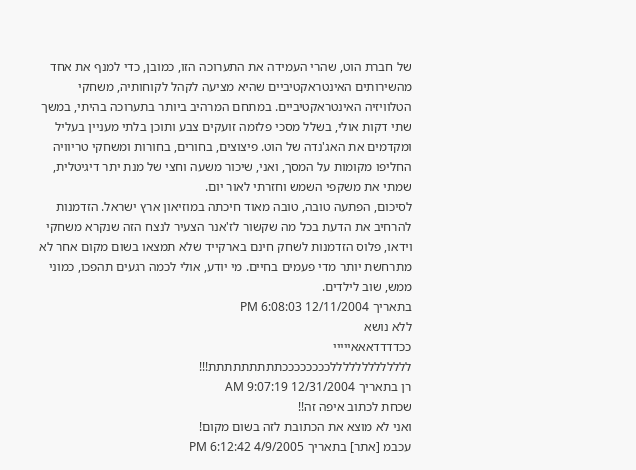של חברת הוט, שהרי העמידה את התערוכה הזו, כמובן, כדי למנף את אחד מהשירותים האינטראקטיביים שהיא מציעה לקהל לקוחותיה, משחקי הטלוויזיה האינטראקטיביים. במתחם המרהיב ביותר בתערוכה בהיתי, במשך שתי דקות אולי, בשלל מסכי פלזמה זועקים צבע ותוכן בלתי מעניין בעליל ומקדמים את האג'נדה של הוט. פיצוצים, בחורים, בחורות ומשחקי טריוויה החליפו מקומות על המסך, ואני, שיכור משעה וחצי של מנת יתר דיגיטלית, שמתי את משקפי השמש וחזרתי לאור יום.
לסיכום, הפתעה טובה, טובה מאוד חיכתה במוזיאון ארץ ישראל. הזדמנות להרחיב את הדעת בכל מה שקשור לז'אנר הצעיר לנצח הזה שנקרא משחקי וידאו, פלוס הזדמנות לשחק חינם בארקייד שלא תמצאו בשום מקום אחר לא מתרחשת יותר מדי פעמים בחיים. מי יודע, אולי לכמה רגעים תהפכו, כמוני ממש, שוב לילדים.
בתאריך 12/11/2004 6:08:03 PM
ללא נושא
ככדדדדאאאייייי
לללללללללללללככככככככתתתתתתתתת!!!
רן בתאריך 12/31/2004 9:07:19 AM
שכחת לכתוב איפה זה!!
ואני לא מוצא את הכתובת לזה בשום מקום!
עכבמ [אתר] בתאריך 4/9/2005 6:12:42 PM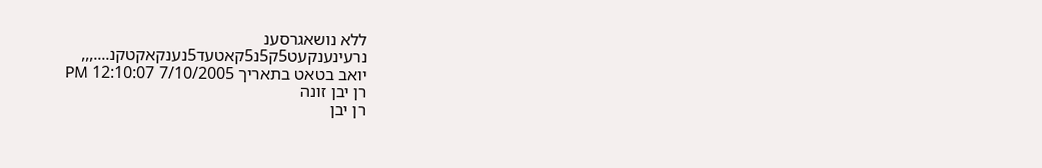ללא נושאגרסענ
נרעינענקעט5ק5נ5קאטעד5נענקאקטקנ....,,,
יואב בטאט בתאריך 7/10/2005 12:10:07 PM
רן יבן זונה
רן יבן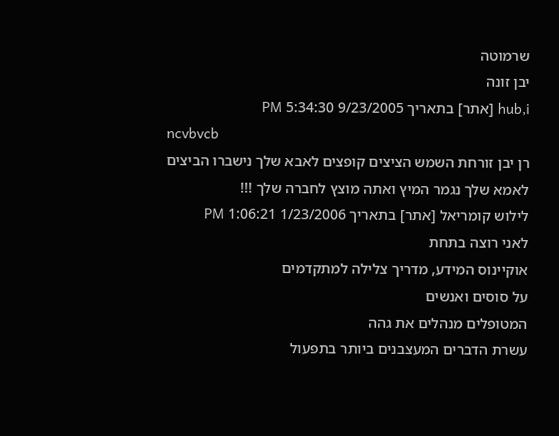שרמוטה
יבן זונה
hub,i [אתר] בתאריך 9/23/2005 5:34:30 PM
ncvbvcb
רן יבן זורחת השמש הציצים קופצים לאבא שלך נישברו הביצים לאמא שלך נגמר המיץ ואתה מוצץ לחברה שלך !!!
לילוש קומריאל [אתר] בתאריך 1/23/2006 1:06:21 PM
לאני רוצה בתחת
אוקיינוס המידע, מדריך צלילה למתקדמים
על סוסים ואנשים
המטופלים מנהלים את גהה
עשרת הדברים המעצבנים ביותר בתפעול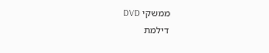ממשקי DVD
דילמת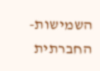השמישות-החברתית